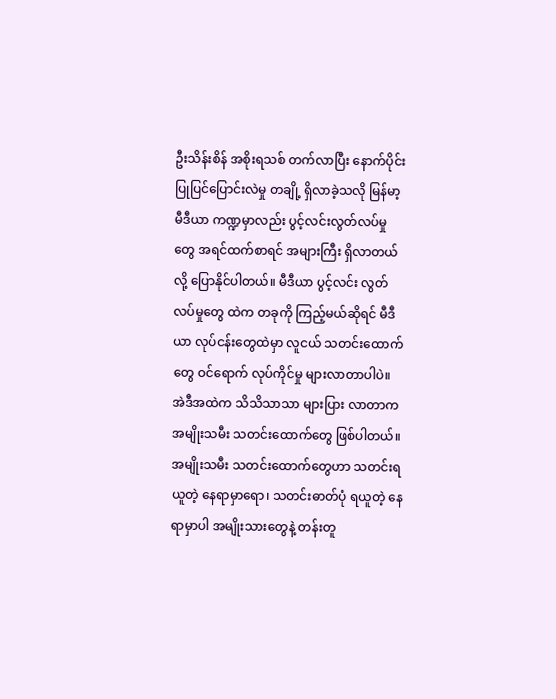ဦးသိန်းစိန် အစိုးရသစ် တက်လာပြီး နောက်ပိုင်း ပြုပြင်ပြောင်းလဲမှု တချို့ ရှိလာခဲ့သလို မြန်မာ့ မီဒီယာ ကဏ္ဍမှာလည်း ပွင့်လင်းလွတ်လပ်မှုတွေ အရင်ထက်စာရင် အများကြီး ရှိလာတယ်လို့ ပြောနိုင်ပါတယ်။ မီဒီယာ ပွင့်လင်း လွတ်လပ်မှုတွေ ထဲက တခုကို ကြည့်မယ်ဆိုရင် မီဒီယာ လုပ်ငန်းတွေထဲမှာ လူငယ် သတင်းထောက်တွေ ဝင်ရောက် လုပ်ကိုင်မှု များလာတာပါပဲ။ အဲဒီအထဲက သိသိသာသာ များပြား လာတာက အမျိုးသမီး သတင်းထောက်တွေ ဖြစ်ပါတယ်။
အမျိုးသမီး သတင်းထောက်တွေဟာ သတင်းရယူတဲ့ နေရာမှာရော၊ သတင်းဓာတ်ပုံ ရယူတဲ့ နေရာမှာပါ အမျိုးသားတွေနဲ့ တန်းတူ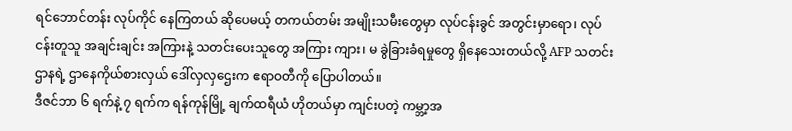ရင်ဘောင်တန်း လုပ်ကိုင် နေကြတယ် ဆိုပေမယ့် တကယ်တမ်း အမျိုးသမီးတွေမှာ လုပ်ငန်းခွင် အတွင်းမှာရော၊ လုပ်ငန်းတူသူ အချင်းချင်း အကြားနဲ့ သတင်းပေးသူတွေ အကြား ကျား၊ မ ခွဲခြားခံရမှုတွေ ရှိနေသေးတယ်လို့ AFP သတင်းဌာနရဲ့ ဌာနေကိုယ်စားလှယ် ဒေါ်လှလှဌေးက ဧရာဝတီကို ပြောပါတယ်။
ဒီဇင်ဘာ ၆ ရက်နဲ့ ၇ ရက်က ရန်ကုန်မြို့ ချက်ထရီယံ ဟိုတယ်မှာ ကျင်းပတဲ့ ကမ္ဘာ့အ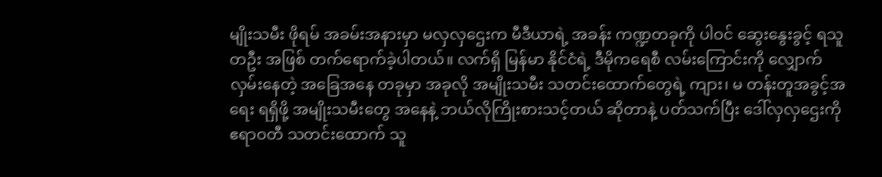မျိုးသမီး ဖိုရမ် အခမ်းအနားမှာ မလှလှဌေးက မီဒီယာရဲ့ အခန်း ကဏ္ဍတခုကို ပါဝင် ဆွေးနွေးခွင့် ရသူတဦး အဖြစ် တက်ရောက်ခဲ့ပါတယ်။ လက်ရှိ မြန်မာ နိုင်ငံရဲ့ ဒီမိုကရေစီ လမ်းကြောင်းကို လျှောက်လှမ်းနေတဲ့ အခြေအနေ တခုမှာ အခုလို အမျိုးသမီး သတင်းထောက်တွေရဲ့ ကျား၊ မ တန်းတူအခွင့်အရေး ရရှိဖို့ အမျိုးသမီးတွေ အနေနဲ့ ဘယ်လိုကြိုးစားသင့်တယ် ဆိုတာနဲ့ ပတ်သက်ပြီး ဒေါ်လှလှဌေးကို ဧရာဝတီ သတင်းထောက် သူ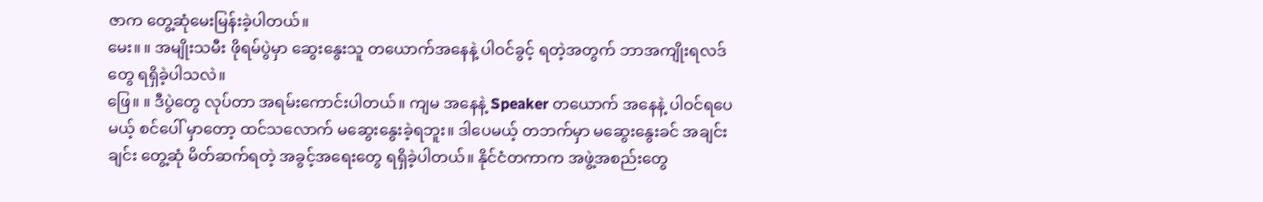ဇာက တွေ့ဆုံမေးမြန်းခဲ့ပါတယ်။
မေး။ ။ အမျိုးသမီး ဖိုရမ်ပွဲမှာ ဆွေးနွေးသူ တယောက်အနေနဲ့ ပါဝင်ခွင့် ရတဲ့အတွက် ဘာအကျိုးရလဒ်တွေ ရရှိခဲ့ပါသလဲ။
ဖြေ။ ။ ဒီပွဲတွေ လုပ်တာ အရမ်းကောင်းပါတယ်။ ကျမ အနေနဲ့ Speaker တယောက် အနေနဲ့ ပါဝင်ရပေမယ့် စင်ပေါ် မှာတော့ ထင်သလောက် မဆွေးနွေးခဲ့ရဘူး။ ဒါပေမယ့် တဘက်မှာ မဆွေးနွေးခင် အချင်းချင်း တွေ့ဆုံ မိတ်ဆက်ရတဲ့ အခွင့်အရေးတွေ ရရှိခဲ့ပါတယ်။ နိုင်ငံတကာက အဖွဲ့အစည်းတွေ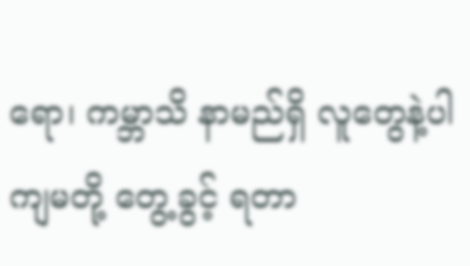ရော၊ ကမ္ဘာသိ နာမည်ရှိ လူတွေနဲ့ပါ ကျမတို့ တွေ့ခွင့် ရတာ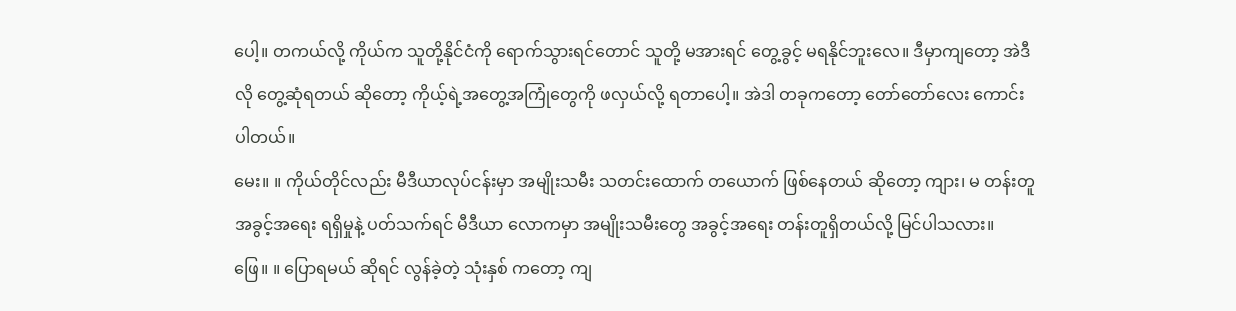ပေါ့။ တကယ်လို့ ကိုယ်က သူတို့နိုင်ငံကို ရောက်သွားရင်တောင် သူတို့ မအားရင် တွေ့ခွင့် မရနိုင်ဘူးလေ။ ဒီမှာကျတော့ အဲဒီလို တွေ့ဆုံရတယ် ဆိုတော့ ကိုယ့်ရဲ့အတွေ့အကြုံတွေကို ဖလှယ်လို့ ရတာပေါ့။ အဲဒါ တခုကတော့ တော်တော်လေး ကောင်းပါတယ်။
မေး။ ။ ကိုယ်တိုင်လည်း မီဒီယာလုပ်ငန်းမှာ အမျိုးသမီး သတင်းထောက် တယောက် ဖြစ်နေတယ် ဆိုတော့ ကျား၊ မ တန်းတူ အခွင့်အရေး ရရှိမှုနဲ့ ပတ်သက်ရင် မီဒီယာ လောကမှာ အမျိုးသမီးတွေ အခွင့်အရေး တန်းတူရှိတယ်လို့ မြင်ပါသလား။
ဖြေ။ ။ ပြောရမယ် ဆိုရင် လွန်ခဲ့တဲ့ သုံးနှစ် ကတော့ ကျ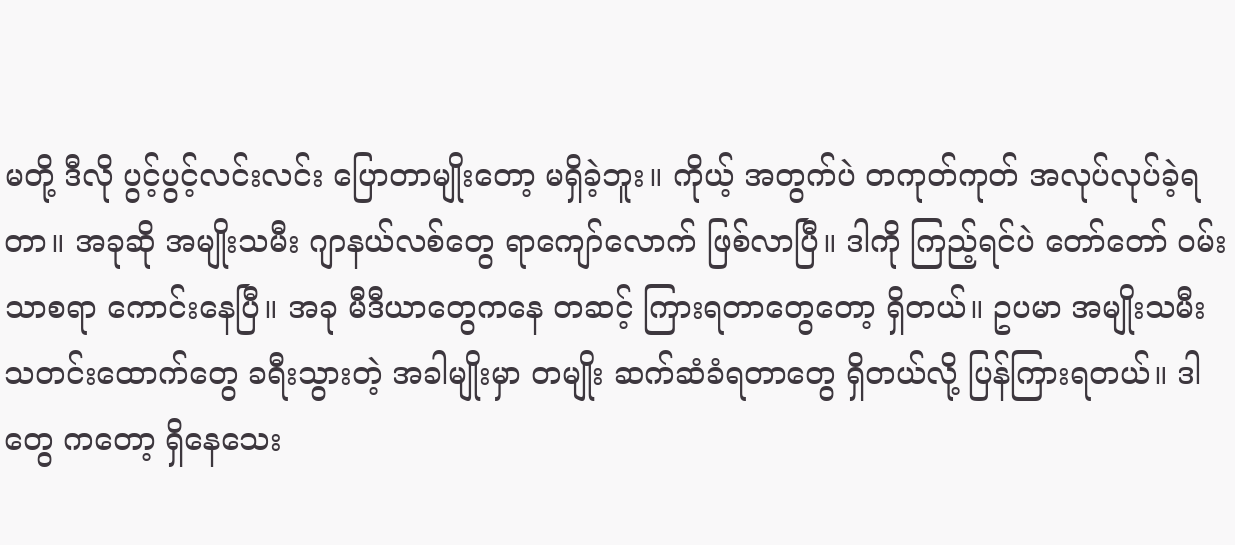မတို့ ဒီလို ပွင့်ပွင့်လင်းလင်း ပြောတာမျိုးတော့ မရှိခဲ့ဘူး။ ကိုယ့် အတွက်ပဲ တကုတ်ကုတ် အလုပ်လုပ်ခဲ့ရတာ။ အခုဆို အမျိုးသမီး ဂျာနယ်လစ်တွေ ရာကျော်လောက် ဖြစ်လာပြီ။ ဒါကို ကြည့်ရင်ပဲ တော်တော် ဝမ်းသာစရာ ကောင်းနေပြီ။ အခု မီဒီယာတွေကနေ တဆင့် ကြားရတာတွေတော့ ရှိတယ်။ ဥပမာ အမျိုးသမီး သတင်းထောက်တွေ ခရီးသွားတဲ့ အခါမျိုးမှာ တမျိုး ဆက်ဆံခံရတာတွေ ရှိတယ်လို့ ပြန်ကြားရတယ်။ ဒါတွေ ကတော့ ရှိနေသေး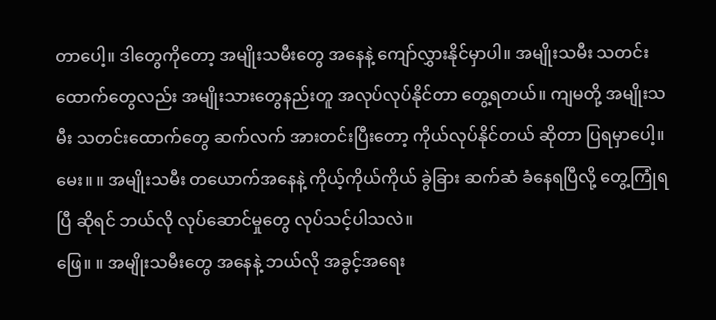တာပေါ့။ ဒါတွေကိုတော့ အမျိုးသမီးတွေ အနေနဲ့ ကျော်လွှားနိုင်မှာပါ။ အမျိုးသမီး သတင်းထောက်တွေလည်း အမျိုးသားတွေနည်းတူ အလုပ်လုပ်နိုင်တာ တွေ့ရတယ်။ ကျမတို့ အမျိုးသမီး သတင်းထောက်တွေ ဆက်လက် အားတင်းပြီးတော့ ကိုယ်လုပ်နိုင်တယ် ဆိုတာ ပြရမှာပေါ့။
မေး။ ။ အမျိုးသမီး တယောက်အနေနဲ့ ကိုယ့်ကိုယ်ကိုယ် ခွဲခြား ဆက်ဆံ ခံနေရပြီလို့ တွေ့ကြုံရပြီ ဆိုရင် ဘယ်လို လုပ်ဆောင်မှုတွေ လုပ်သင့်ပါသလဲ။
ဖြေ။ ။ အမျိုးသမီးတွေ အနေနဲ့ ဘယ်လို အခွင့်အရေး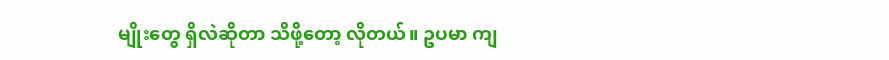မျိုးတွေ ရှိလဲဆိုတာ သိဖို့တော့ လိုတယ်။ ဥပမာ ကျ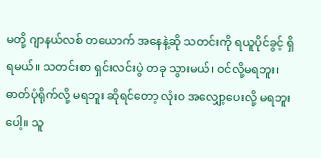မတို့ ဂျာနယ်လစ် တယောက် အနေနဲ့ဆို သတင်းကို ရယူပိုင်ခွင့် ရှိရမယ်။ သတင်းစာ ရှင်းလင်းပွဲ တခု သွားမယ်၊ ဝင်လို့မရဘူး၊ ဓာတ်ပုံရိုက်လို့ မရဘူး ဆိုရင်တော့ လုံး၀ အလျှော့ပေးလို့ မရဘူးပေါ့။ သူ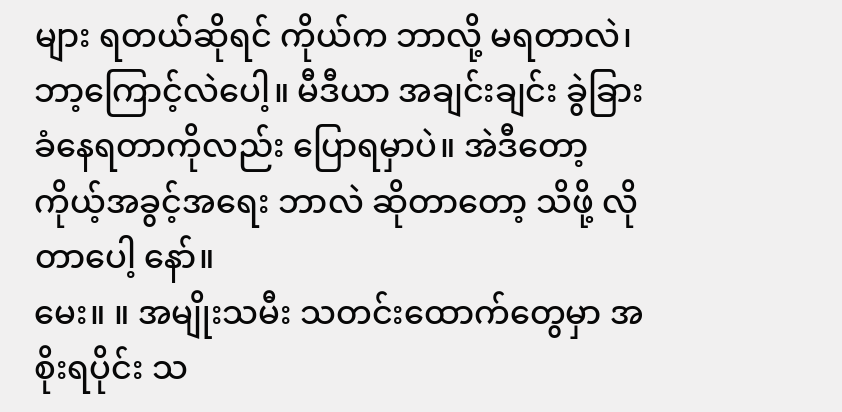များ ရတယ်ဆိုရင် ကိုယ်က ဘာလို့ မရတာလဲ၊ ဘာ့ကြောင့်လဲပေါ့။ မီဒီယာ အချင်းချင်း ခွဲခြား ခံနေရတာကိုလည်း ပြောရမှာပဲ။ အဲဒီတော့ ကိုယ့်အခွင့်အရေး ဘာလဲ ဆိုတာတော့ သိဖို့ လိုတာပေါ့ နော်။
မေး။ ။ အမျိုးသမီး သတင်းထောက်တွေမှာ အစိုးရပိုင်း သ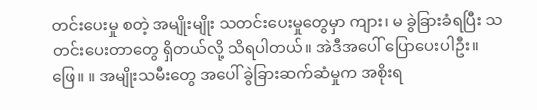တင်းပေးမှု စတဲ့ အမျိုးမျိုး သတင်းပေးမှုတွေမှာ ကျား၊ မ ခွဲခြားခံရပြီး သတင်းပေးတာတွေ ရှိတယ်လို့ သိရပါတယ်။ အဲဒီအပေါ် ပြောပေးပါဦး။
ဖြေ။ ။ အမျိုးသမီးတွေ အပေါ် ခွဲခြားဆက်ဆံမှုက အစိုးရ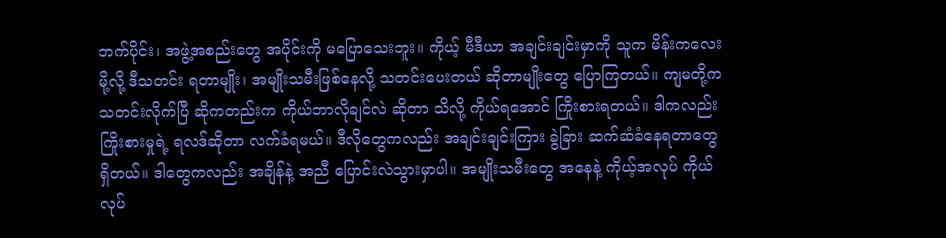ဘက်ပိုင်း၊ အဖွဲ့အစည်းတွေ အပိုင်းကို မပြောသေးဘူး။ ကိုယ့် မီဒီယာ အချင်းချင်းမှာကို သူက မိန်းကလေးမို့လို့ ဒီသတင်း ရတာမျိုး၊ အမျိုးသမီးဖြစ်နေလို့ သတင်းပေးတယ် ဆိုတာမျိုးတွေ ပြောကြတယ်။ ကျမတို့က သတင်းလိုက်ပြီ ဆိုကတည်းက ကိုယ်ဘာလိုချင်လဲ ဆိုတာ သိလို့ ကိုယ်ရအောင် ကြိုးစားရတယ်။ ဒါကလည်း ကြိုးစားမှုရဲ့ ရလဒ်ဆိုတာ လက်ခံရမယ်။ ဒီလိုတွေကလည်း အချင်းချင်းကြား ခွဲခြား ဆက်ဆံခံနေရတာတွေ ရှိတယ်။ ဒါတွေကလည်း အချိန်နဲ့ အညီ ပြောင်းလဲသွားမှာပါ။ အမျိုးသမီးတွေ အနေနဲ့ ကိုယ့်အလုပ် ကိုယ်လုပ်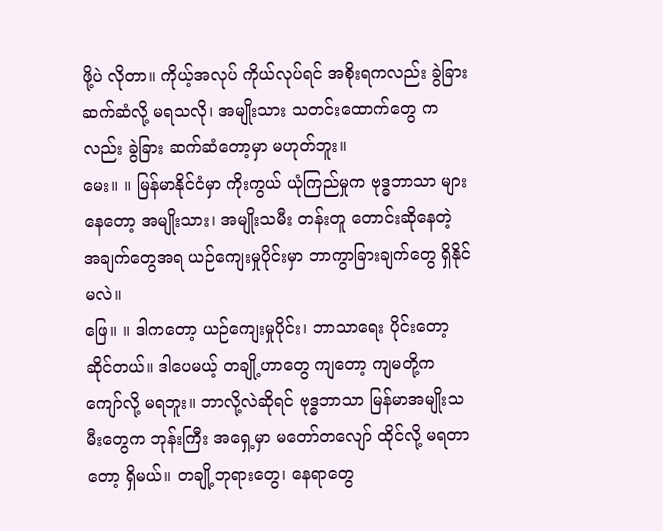ဖို့ပဲ လိုတာ။ ကိုယ့်အလုပ် ကိုယ်လုပ်ရင် အစိုးရကလည်း ခွဲခြားဆက်ဆံလို့ မရသလို၊ အမျိုးသား သတင်းထောက်တွေ ကလည်း ခွဲခြား ဆက်ဆံတော့မှာ မဟုတ်ဘူး။
မေး။ ။ မြန်မာနိုင်ငံမှာ ကိုးကွယ် ယုံကြည်မှုက ဗုဒ္ဓဘာသာ များနေတော့ အမျိုးသား၊ အမျိုးသမီး တန်းတူ တောင်းဆိုနေတဲ့ အချက်တွေအရ ယဉ်ကျေးမှုပိုင်းမှာ ဘာကွာခြားချက်တွေ ရှိနိုင်မလဲ။
ဖြေ။ ။ ဒါကတော့ ယဉ်ကျေးမှုပိုင်း၊ ဘာသာရေး ပိုင်းတော့ ဆိုင်တယ်။ ဒါပေမယ့် တချို့ဟာတွေ ကျတော့ ကျမတို့က ကျော်လို့ မရဘူး။ ဘာလို့လဲဆိုရင် ဗုဒ္ဓဘာသာ မြန်မာအမျိုးသမီးတွေက ဘုန်းကြီး အရှေ့မှာ မတော်တလျော် ထိုင်လို့ မရတာတော့ ရှိမယ်။ တချို့ဘုရားတွေ၊ နေရာတွေ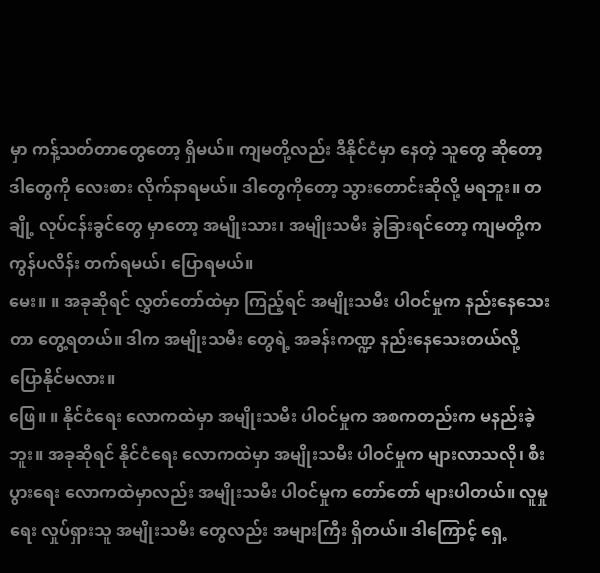မှာ ကန့်သတ်တာတွေတော့ ရှိမယ်။ ကျမတို့လည်း ဒီနိုင်ငံမှာ နေတဲ့ သူတွေ ဆိုတော့ ဒါတွေကို လေးစား လိုက်နာရမယ်။ ဒါတွေကိုတော့ သွားတောင်းဆိုလို့ မရဘူး။ တချို့ လုပ်ငန်းခွင်တွေ မှာတော့ အမျိုးသား၊ အမျိုးသမီး ခွဲခြားရင်တော့ ကျမတို့က ကွန်ပလိန်း တက်ရမယ်၊ ပြောရမယ်။
မေး။ ။ အခုဆိုရင် လွှတ်တော်ထဲမှာ ကြည့်ရင် အမျိုးသမီး ပါဝင်မှုက နည်းနေသေးတာ တွေ့ရတယ်။ ဒါက အမျိုးသမီး တွေရဲ့ အခန်းကဏ္ဍ နည်းနေသေးတယ်လို့ ပြောနိုင်မလား။
ဖြေ။ ။ နိုင်ငံရေး လောကထဲမှာ အမျိုးသမီး ပါဝင်မှုက အစကတည်းက မနည်းခဲ့ဘူး။ အခုဆိုရင် နိုင်ငံရေး လောကထဲမှာ အမျိုးသမီး ပါဝင်မှုက များလာသလို၊ စီးပွားရေး လောကထဲမှာလည်း အမျိုးသမီး ပါဝင်မှုက တော်တော် များပါတယ်။ လူမှုရေး လှုပ်ရှားသူ အမျိုးသမီး တွေလည်း အများကြီး ရှိတယ်။ ဒါကြောင့် ရှေ့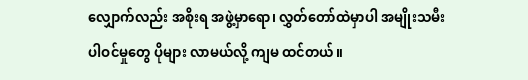လျှောက်လည်း အစိုးရ အဖွဲ့မှာရော၊ လွှတ်တော်ထဲမှာပါ အမျိုးသမီး ပါဝင်မှုတွေ ပိုများ လာမယ်လို့ ကျမ ထင်တယ်။